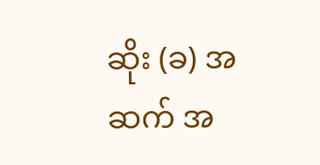ဆိုး (ခ) အဆက် အ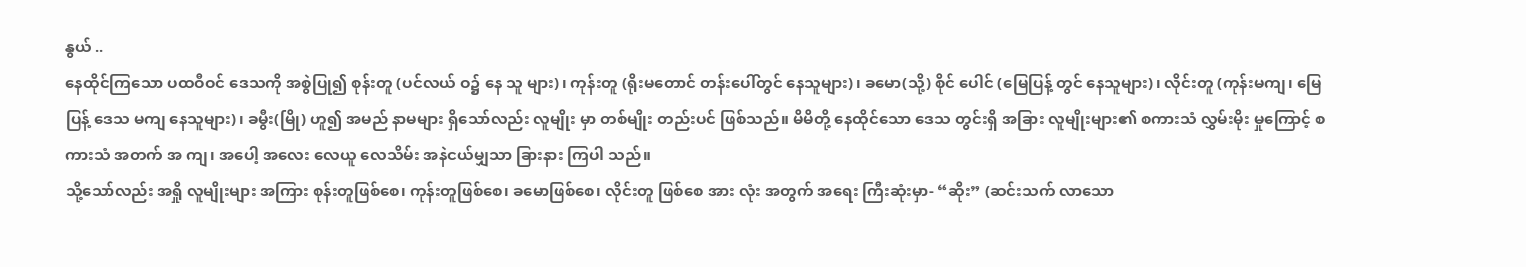နွယ် ..
နေထိုင်ကြသော ပထဝီဝင် ဒေသကို အစွဲပြု၍ စုန်းတူ (ပင်လယ် ဝ၌ နေ သူ များ)၊ ကုန်းတူ (ရိုးမတောင် တန်းပေါ်တွင် နေသူများ)၊ ခမော(သို့) စိုင် ပေါင် (မြေပြန့် တွင် နေသူများ)၊ လိုင်းတူ (ကုန်းမကျ၊ မြေပြန့် ဒေသ မကျ နေသူများ)၊ ခမွီး(မြို) ဟူ၍ အမည် နာမများ ရှိသော်လည်း လူမျိုး မှာ တစ်မျိုး တည်းပင် ဖြစ်သည်။ မိမိတို့ နေထိုင်သော ဒေသ တွင်းရှိ အခြား လူမျိုးများ၏ စကားသံ လွှမ်းမိုး မှုကြောင့် စကားသံ အတက် အ ကျ၊ အပေါ့ အလေး လေယူ လေသိမ်း အနဲငယ်မျှသာ ခြားနား ကြပါ သည်။
သို့သော်လည်း အရှို လူမျိုးများ အကြား စုန်းတူဖြစ်စေ၊ ကုန်းတူဖြစ်စေ၊ ခမောဖြစ်စေ၊ လိုင်းတူ ဖြစ်စေ အား လုံး အတွက် အရေး ကြီးဆုံးမှာ- “ဆိုး” (ဆင်းသက် လာသော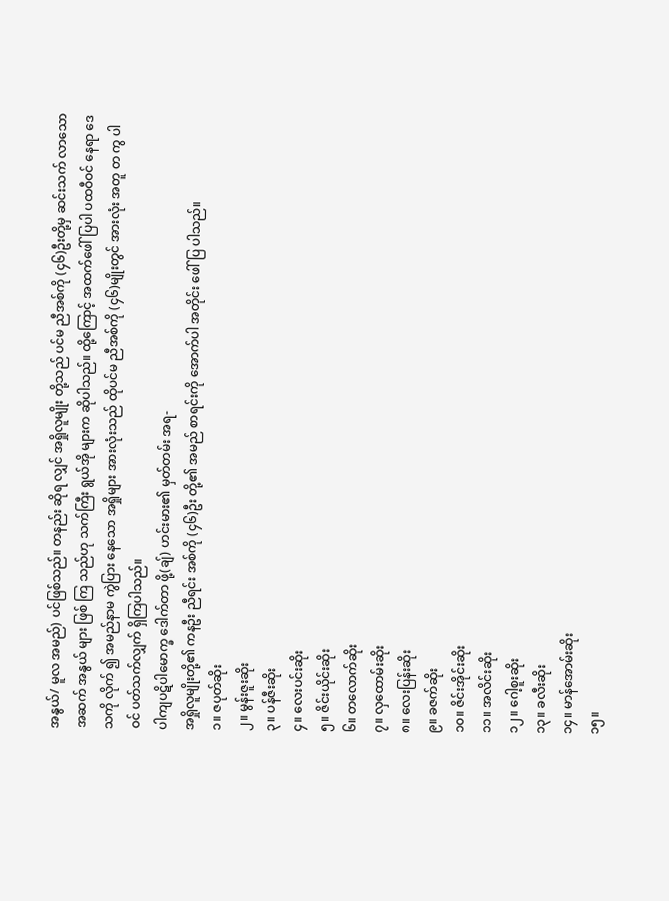အနွယ်/ မူလ အမည်) ပင်ဖြစ်သည်။ တနည်း ဆိုရ လျှင် အရှိုလူမျိုး တို့သည် ပင်မ ညီအစ်ကို (၄၆)ဦးတို့မှ ဆင်းသက် လာသော အဆက် အနွယ် များ ဖြစ် ကြ သည်ဟု သက်ကြီး ရွယ်အို များက ဆိုပါသည်။ ထို့ကြောင့် အထက်ဖေါ်ပြပါ ပထဝီဝင် နေရာ ဒေသကို လိုက် ၍ အမည်နာမ ကွဲပြား နေသော အရှိုများ အားလုံးသည် ထိုပင်မ ညီအစ်ကို (၄၆)မျိုးတွင် အားလုံး အတူ တ ကွ ပါဝင် ပတ်သက်လျှက် ရှိကြပါသည်။
ပါကျပဋိပါမောက္ခ ဒေါက်တာ ဖို့(ချ်) ဟင်းမား၏ မှတ်တမ်း အရ-
အရှိုလူမျိုးတို့၏ ကနဦး ညီရင်း အစ်ကို (၄၆)ဦး တို့၏ အမည် စာရင်းကို အောက်ပါ အတိုင်း ဖေါ်ပြ ပါသည်။
၁။ ဇပုတ်ဆိုး
၂။ မွန်းဇူးဆိုး
၃။ ပန်ဇီးဆိုး
၄။ လေးပင်းဆိုး
၅။ ဇိင်းယိုင်းဆိုး
၆။ တလောက်ဆိုး
၇။ လှထောမ်းဆိုး
၈။ လေးပြန်းဆိုး
၉။ ခဇက်ဆိုး
၁၀။ ဇိင်းအိုင်းဆိုး
၁၁။ အလိင်းဆိုး
၁၂။ ဂေါ့စူးဆိုး
၁၃။ ခလီးဆိုး
၁၄။ မာန်အောမ်းဆိုး
၁၅။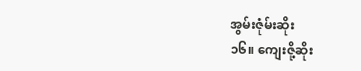အွမ်းဇုံမ်းဆိုး
၁၆။ ကျေးဇို့ဆိုး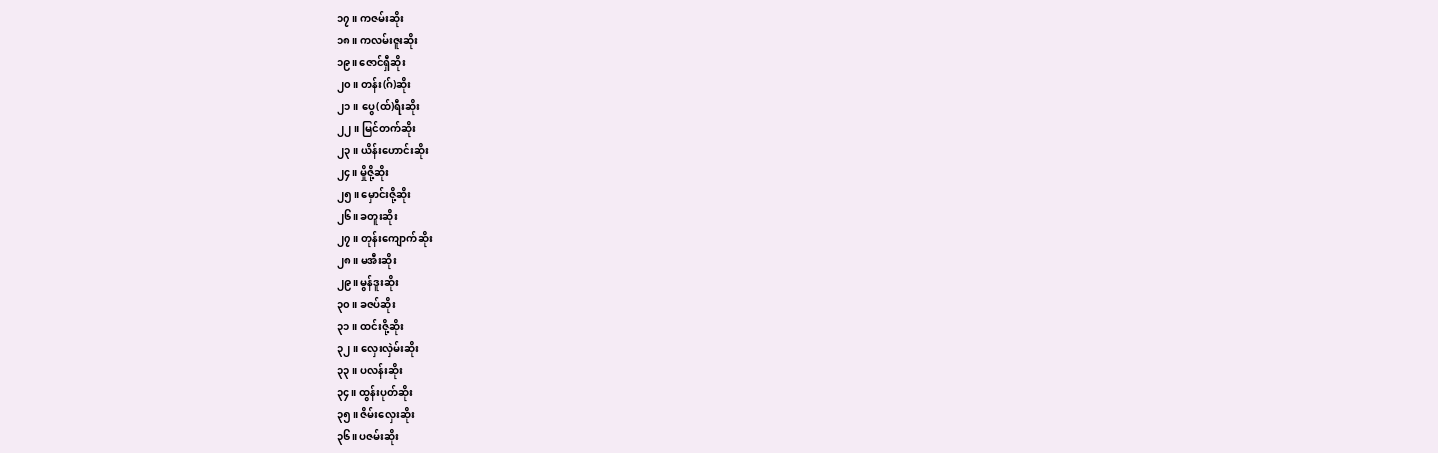၁၇။ ကဇမ်းဆိုး
၁၈။ ကလမ်းဇူးဆိုး
၁၉။ ဇောင်ရှီဆိုး
၂၀။ တန်း(ဂ်)ဆိုး
၂၁။ ပွေ(ထ်)ရီးဆိုး
၂၂။ မြင်တက်ဆိုး
၂၃။ ယိန်းဟောင်းဆိုး
၂၄။ မှိုဇို့ဆိုး
၂၅။ မှောင်းဇို့ဆိုး
၂၆။ ခတူးဆိုး
၂၇။ တုန်းကျောက်ဆိုး
၂၈။ မအီးဆိုး
၂၉။ မွန်ဒူးဆိုး
၃၀။ ခဇပ်ဆိုး
၃၁။ ထင်းဇို့ဆိုး
၃၂။ လှေးလှဲမ်းဆိုး
၃၃။ ပလန်းဆိုး
၃၄။ ထွန်းပုတ်ဆိုး
၃၅။ ဇိမ်းလှေးဆိုး
၃၆။ ပဇမ်းဆိုး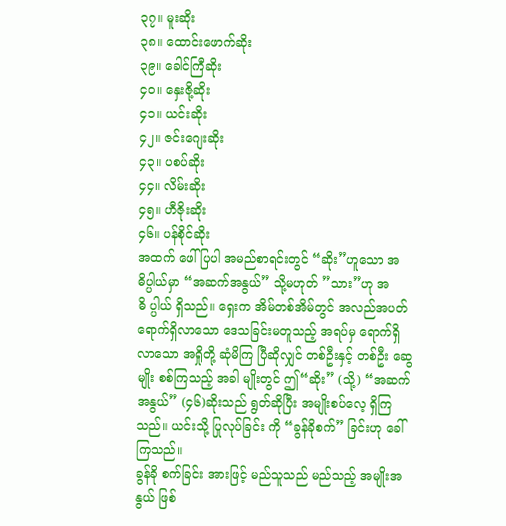၃၇။ မူးဆိုး
၃၈။ ထောင်းဖောက်ဆိုး
၃၉။ ခေါင်ကြီဆိုး
၄၀။ နှေးဇို့ဆိုး
၄၁။ ယင်းဆိုး
၄၂။ ဇင်းဂျေးဆိုး
၄၃။ ပစပ်ဆိုး
၄၄။ လိမ်းဆိုး
၄၅။ ဟီဇိုးဆိုး
၄၆။ ပန်စိုင်ဆိုး
အထက် ဖေါ်ပြပါ အမည်စာရင်းတွင် “ဆိုး”ဟူသော အဓိပ္ပါယ်မှာ “အဆက်အနွယ်” သို့မဟုတ် ”သား”ဟု အဓိ ပ္ပါယ် ရှိသည်။ ရှေးက အိမ်တစ်အိမ်တွင် အလည်အပတ် ရောက်ရှိလာသော ဒေသခြင်းမတူသည့် အရပ်မှ ရောက်ရှိ လာသော အရှိုတို့ ဆုံမိကြ ပြီဆိုလျှင် တစ်ဦးနှင့် တစ်ဦး ဆွေမျိုး စစ်ကြသည့် အခါ မျိုးတွင် ဤ“ဆိုး” (သို့) “အဆက်အနွယ်” (၄၆)ဆိုးသည် ရွတ်ဆိုပြီး အမျိုးစပ်လေ့ ရှိကြသည်။ ယင်းသို့ ပြုလုပ်ခြင်း ကို “ခွန်ခိုစက်” ခြင်းဟု ခေါ်ကြသည်။
ခွန်ခို စက်ခြင်း အားဖြင့် မည်သူသည် မည်သည့် အမျိုးအနွယ် ဖြစ်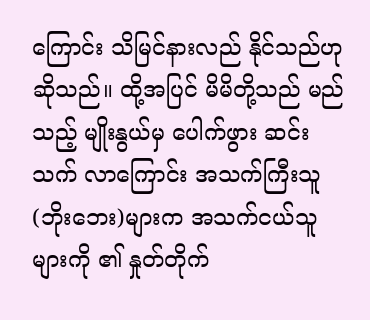ကြောင်း သိမြင်နားလည် နိုင်သည်ဟု ဆိုသည်။ ထို့အပြင် မိမိတို့သည် မည်သည့် မျိုးနွယ်မှ ပေါက်ဖွား ဆင်း သက် လာကြောင်း အသက်ကြီးသူ (ဘိုးဘေး)များက အသက်ငယ်သူ များကို ၏ နှုတ်တိုက်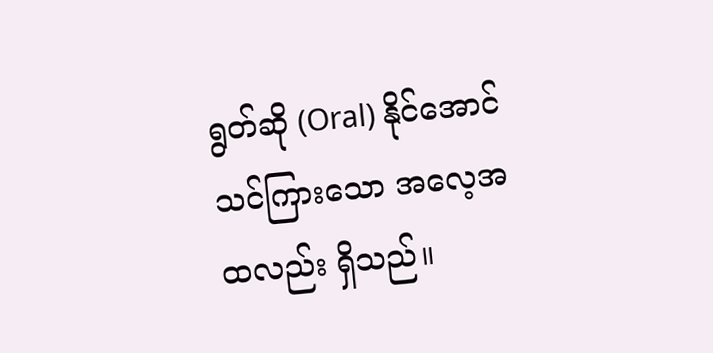ရွတ်ဆို (Oral) နိုင်အောင် သင်ကြားသော အလေ့အ ထလည်း ရှိသည်။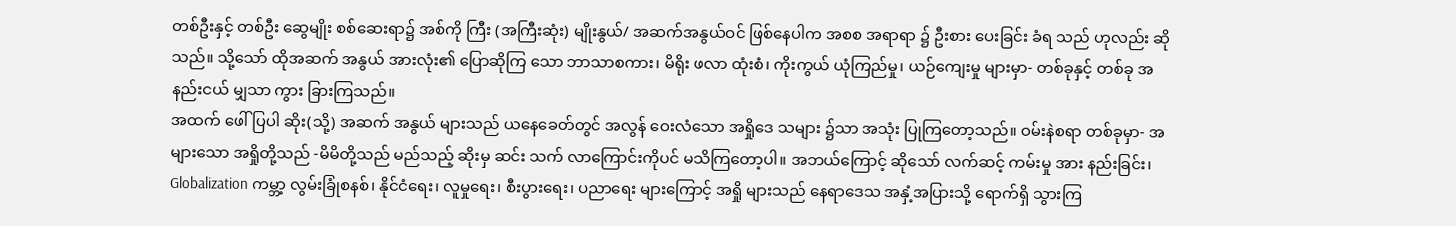တစ်ဦးနှင့် တစ်ဦး ဆွေမျိုး စစ်ဆေးရာ၌ အစ်ကို ကြီး (အကြီးဆုံး) မျိုးနွယ်/ အဆက်အနွယ်ဝင် ဖြစ်နေပါက အစစ အရာရာ ၌ ဦးစား ပေးခြင်း ခံရ သည် ဟုလည်း ဆိုသည်။ သို့သော် ထိုအဆက် အနွယ် အားလုံး၏ ပြောဆိုကြ သော ဘာသာစကား၊ မိရိုး ဖလာ ထုံးစံ၊ ကိုးကွယ် ယုံကြည်မှု၊ ယဉ်ကျေးမှု များမှာ- တစ်ခုနှင့် တစ်ခု အနည်းငယ် မျှသာ ကွား ခြားကြသည်။
အထက် ဖေါ်ပြပါ ဆိုး(သို့) အဆက် အနွယ် များသည် ယနေခေတ်တွင် အလွန် ဝေးလံသော အရှိုဒေ သများ ၌သာ အသုံး ပြုကြတော့သည်။ ဝမ်းနဲစရာ တစ်ခုမှာ- အများသော အရှိုတို့သည် -မိမိတို့သည် မည်သည့် ဆိုးမှ ဆင်း သက် လာကြောင်းကိုပင် မသိကြတော့ပါ။ အဘယ်ကြောင့် ဆိုသော် လက်ဆင့် ကမ်းမှု အား နည်းခြင်း၊ Globalization ကမ္ဘာ့ လွမ်းခြုံစနစ်၊ နိုင်ငံရေး၊ လူမှုရေး၊ စီးပွားရေး၊ ပညာရေး များကြောင့် အရှို များသည် နေရာဒေသ အနှံ့အပြားသို့ ရောက်ရှိ သွားကြ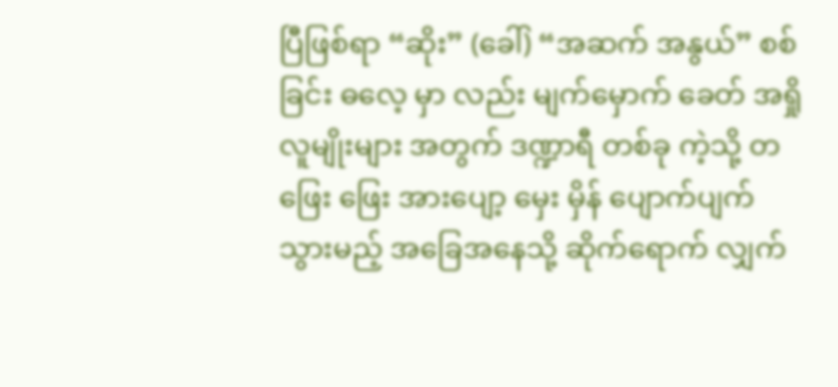ပြီဖြစ်ရာ “ဆိုး” (ခေါ်) “အဆက် အနွယ်” စစ်ခြင်း ဓလေ့ မှာ လည်း မျက်မှောက် ခေတ် အရှို လူမျိုးများ အတွက် ဒဏ္ဍာရီ တစ်ခု ကဲ့သို့ တဖြေး ဖြေး အားပျော့ မှေး မှိန် ပျောက်ပျက် သွားမည့် အခြေအနေသို့ ဆိုက်ရောက် လျှက်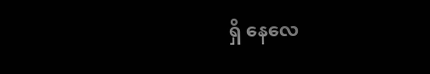ရှိ နေလေ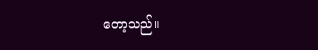တော့သည်။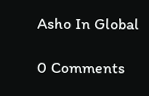Asho In Global

0 Comments